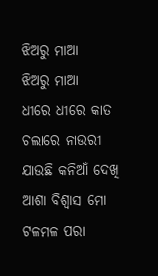ଝିଅରୁ ମାଆ
ଝିଅରୁ ମାଆ
ଧୀରେ ଧୀରେ କାତ ଚଲାରେ ନାଉରୀ
ଯାଉଛି କନିଆଁ ଦେଖି
ଆଶା ବିଶ୍ଵାସ ମୋ ଟଳମଳ ପରା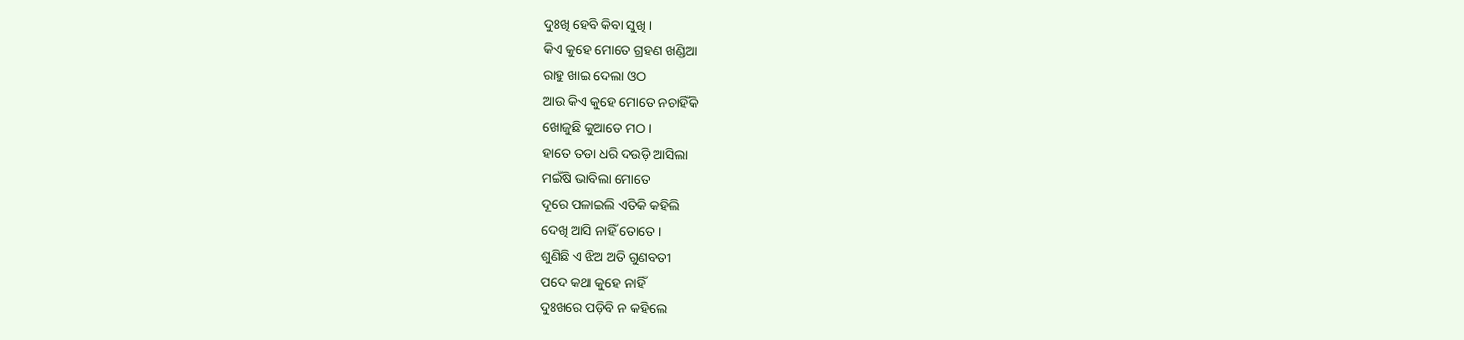ଦୁଃଖି ହେବି କିବା ସୁଖି ।
କିଏ କୁହେ ମୋତେ ଗ୍ରହଣ ଖଣ୍ଡିଆ
ରାହୁ ଖାଇ ଦେଲା ଓଠ
ଆଉ କିଏ କୁହେ ମୋତେ ନଚାହିଁକି
ଖୋଜୁଛି କୁଆଡେ ମଠ ।
ହାତେ ତଡା ଧରି ଦଉଡ଼ି ଆସିଲା
ମଇଁଷି ଭାବିଲା ମୋତେ
ଦୂରେ ପଳାଇଲି ଏତିକି କହିଲି
ଦେଖି ଆସି ନାହିଁ ତୋତେ ।
ଶୁଣିଛି ଏ ଝିଅ ଅତି ଗୁଣବତୀ
ପଦେ କଥା କୁହେ ନାହିଁ
ଦୁଃଖରେ ପଡ଼ିବି ନ କହିଲେ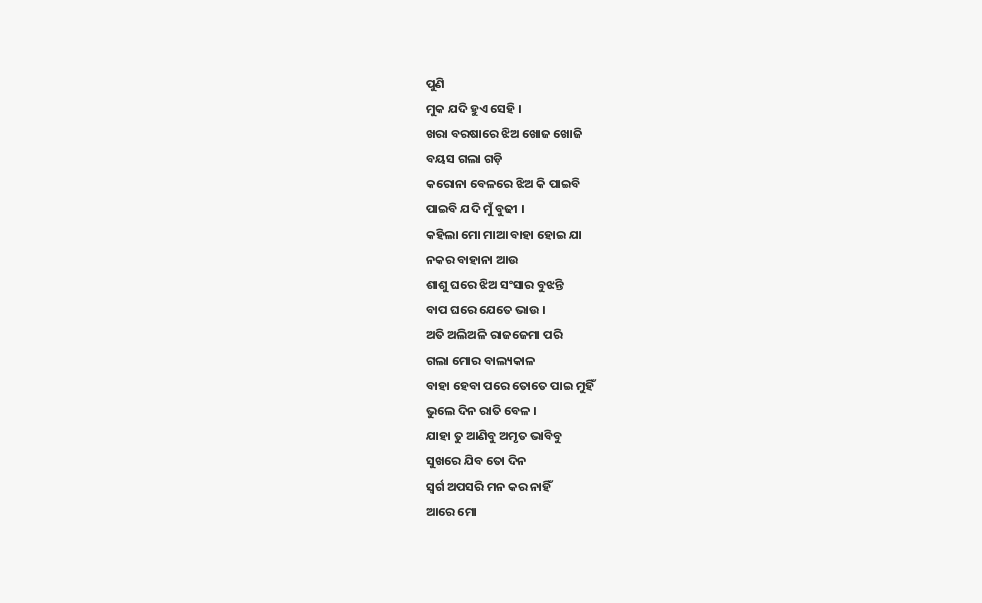ପୁଣି
ମୁକ ଯଦି ହୁଏ ସେହି ।
ଖରା ବରଷାରେ ଝିଅ ଖୋଜ ଖୋଜି
ବୟସ ଗଲା ଗଡ଼ି
କରୋନା ବେଳରେ ଝିଅ କି ପାଇବି
ପାଇବି ଯଦି ମୁଁ ବୁଢୀ ।
କହିଲା ମୋ ମାଆ ବାହା ହୋଇ ଯା
ନକର ବାହାନା ଆଉ
ଶାଶୁ ଘରେ ଝିଅ ସଂସାର ବୁଝନ୍ତି
ବାପ ଘରେ ଯେତେ ଭାଉ ।
ଅତି ଅଲିଅଳି ରାଜଜେମା ପରି
ଗଲା ମୋର ବାଲ୍ୟକାଳ
ବାହା ହେବା ପରେ ତୋତେ ପାଇ ମୁହିଁ
ଭୁଲେ ଦିନ ରାତି ବେଳ ।
ଯାହା ତୁ ଆଣିବୁ ଅମୃତ ଭାବିବୁ
ସୁଖରେ ଯିବ ତୋ ଦିନ
ସ୍ଵର୍ଗ ଅପସରି ମନ କର ନାହିଁ
ଆରେ ମୋ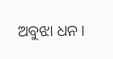ଅବୁଝା ଧନ ।